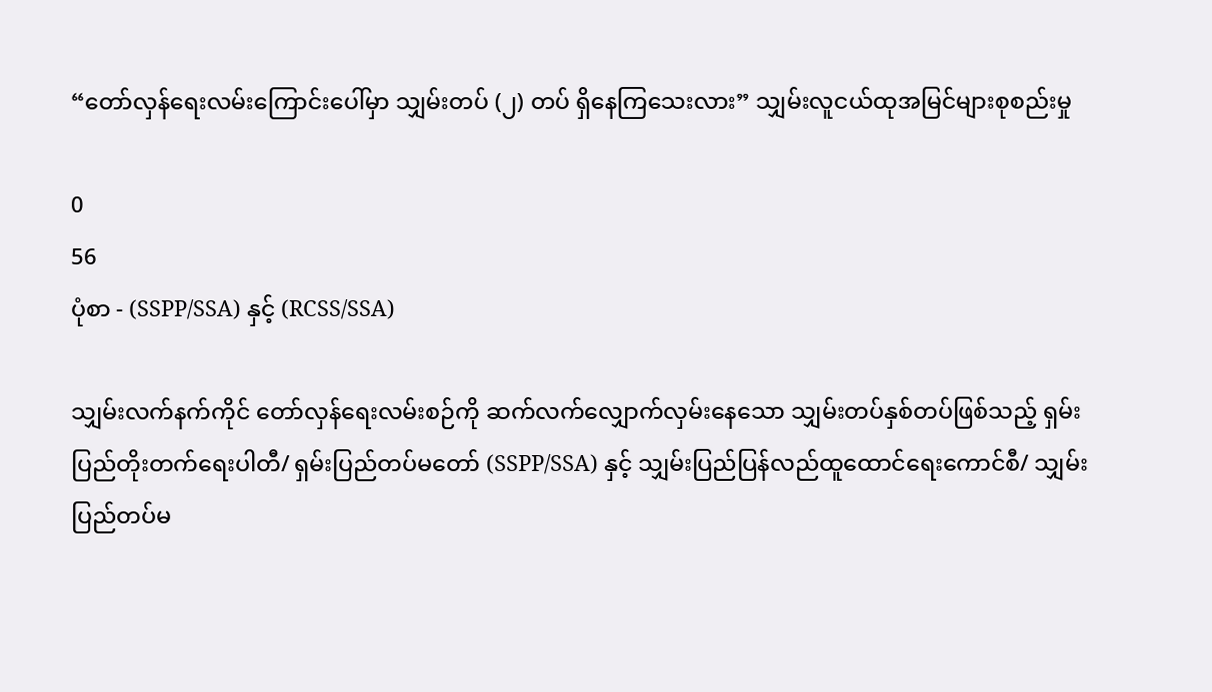“တော်လှန်ရေးလမ်းကြောင်းပေါ်မှာ သျှမ်းတပ် (၂) တပ် ရှိနေကြသေးလား” သျှမ်းလူငယ်ထုအမြင်များစုစည်းမှု

0
56
ပုံစာ - (SSPP/SSA) နှင့် (RCSS/SSA)

သျှမ်းလက်နက်ကိုင် တော်လှန်ရေးလမ်းစဉ်ကို ဆက်လက်လျှောက်လှမ်းနေသော သျှမ်းတပ်နှစ်တပ်ဖြစ်သည့် ရှမ်းပြည်တိုးတက်ရေးပါတီ/ ရှမ်းပြည်တပ်မတော် (SSPP/SSA) နှင့် သျှမ်းပြည်ပြန်လည်ထူထောင်ရေးကောင်စီ/ သျှမ်းပြည်တပ်မ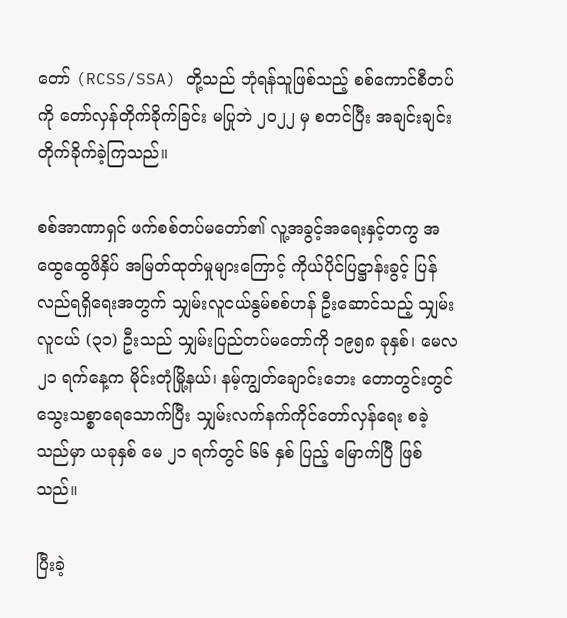တော် (RCSS/SSA) တို့သည် ဘုံရန်သူဖြစ်သည့် စစ်ကောင်စီတပ်ကို တော်လှန်တိုက်ခိုက်ခြင်း မပြုဘဲ ၂၀၂၂ မှ စတင်ပြီး အချင်းချင်း တိုက်ခိုက်ခဲ့ကြသည်။

စစ်အာဏာရှင် ဖက်စစ်တပ်မတော်၏ လူ့အခွင့်အရေးနှင့်တကွ အထွေထွေဖိနှိပ် အမြတ်ထုတ်မှုများကြောင့် ကိုယ်ပိုင်ပြဋ္ဌာန်းခွင့် ပြန်လည်ရရှိရေးအတွက် သျှမ်းလူငယ်နွမ်စစ်ဟန် ဦးဆောင်သည့် သျှမ်းလူငယ် (၃၁) ဦးသည် သျှမ်းပြည်တပ်မတော်ကို ၁၉၅၈ ခုနှစ်၊ မေလ ၂၁ ရက်နေ့က မိုင်းတုံမြို့နယ်၊ နမ့်ကျွတ်ချောင်းဘေး တောတွင်းတွင် သွေးသစ္စာရေသောက်ပြီး သျှမ်းလက်နက်ကိုင်တော်လှန်ရေး စခဲ့သည်မှာ ယခုနှစ် မေ ၂၁ ရက်တွင် ၆၆ နှစ် ပြည့် မြောက်ပြီ ဖြစ်သည်။

ပြီးခဲ့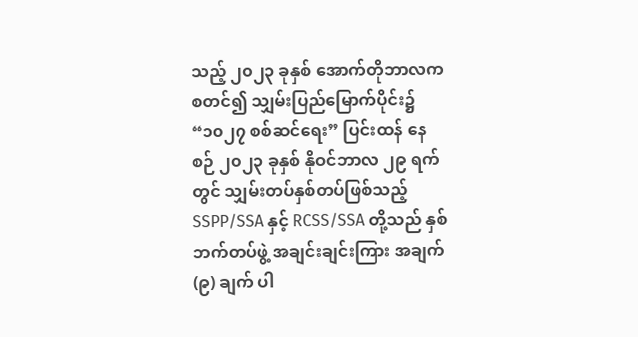သည့် ၂၀၂၃ ခုနှစ် အောက်တိုဘာလက စတင်၍ သျှမ်းပြည်မြောက်ပိုင်း၌ “၁၀၂၇ စစ်ဆင်ရေး” ပြင်းထန် နေစဉ် ၂၀၂၃ ခုနှစ် နိုဝင်ဘာလ ၂၉ ရက်တွင် သျှမ်းတပ်နှစ်တပ်ဖြစ်သည့် SSPP/SSA နှင့် RCSS/SSA တို့သည် နှစ်ဘက်တပ်ဖွဲ့ အချင်းချင်းကြား အချက် (၉) ချက် ပါ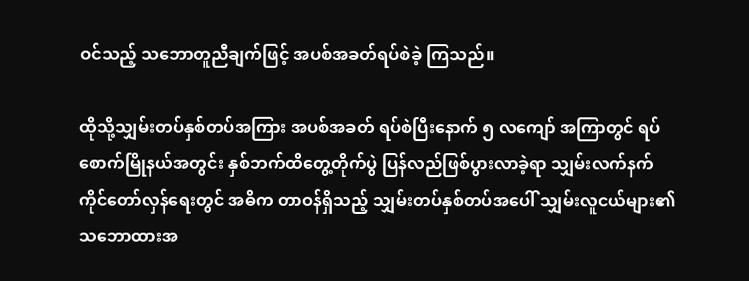ဝင်သည့် သဘောတူညီချက်ဖြင့် အပစ်အခတ်ရပ်စဲခဲ့ ကြသည်။

ထိုသို့သျှမ်းတပ်နှစ်တပ်အကြား အပစ်အခတ် ရပ်စဲပြီးနောက် ၅ လကျော် အကြာတွင် ရပ်စောက်မြိုနယ်အတွင်း နှစ်ဘက်ထိတွေ့တိုက်ပွဲ ပြန်လည်ဖြစ်ပွားလာခဲ့ရာ သျှမ်းလက်နက်ကိုင်တော်လှန်ရေးတွင် အဓိက တာဝန်ရှိသည့် သျှမ်းတပ်နှစ်တပ်အပေါ် သျှမ်းလူငယ်များ၏ သဘောထားအ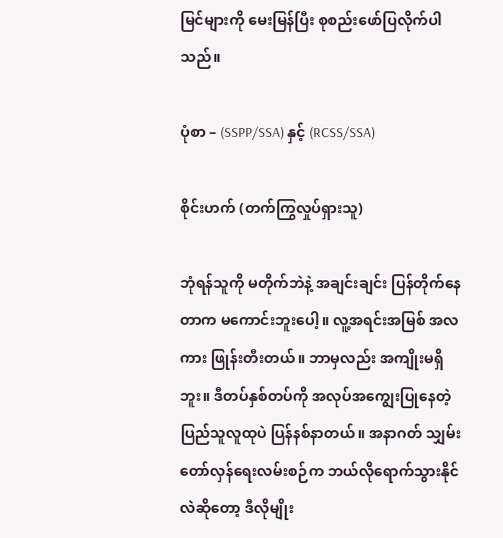မြင်များကို မေးမြန်ပြီး စုစည်းဖော်ပြလိုက်ပါသည်။

ပုံစာ – (SSPP/SSA) နှင့် (RCSS/SSA)

စိုင်းဟက် (တက်ကြွလှုပ်ရှားသူ)

ဘုံရန်သူကို မတိုက်ဘဲနဲ့ အချင်းချင်း ပြန်တိုက်နေတာက မကောင်းဘူးပေါ့။ လူ့အရင်းအမြစ် အလကား ဖြုန်းတီးတယ်။ ဘာမှလည်း အကျိုးမရှိဘူး။ ဒီတပ်နှစ်တပ်ကို အလုပ်အကျွေးပြုနေတဲ့ ပြည်သူလူထုပဲ ပြန်နစ်နာတယ်။ အနာဂတ် သျှမ်းတော်လှန်ရေးလမ်းစဉ်က ဘယ်လိုရောက်သွားနိုင်လဲဆိုတော့ ဒီလိုမျိုး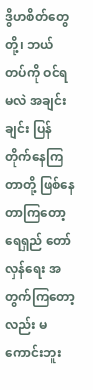ဒွိဟစိတ်တွေတို့၊ ဘယ်တပ်ကို ဝင်ရမလဲ အချင်းချင်း ပြန်တိုက်နေကြတာတို့ ဖြစ်နေတာကြတော့ ရေရှည် တော်လှန်ရေး အတွက်ကြတော့လည်း မကောင်းဘူး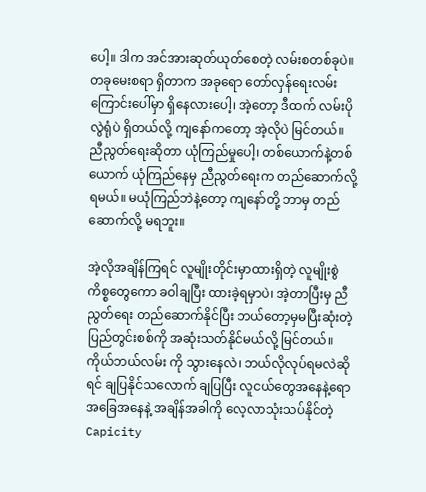ပေါ့။ ဒါက အင်အားဆုတ်ယုတ်စေတဲ့ လမ်းစတစ်ခုပဲ။ တခုမေးစရာ ရှိတာက အခုရော တော်လှန်ရေးလမ်းကြောင်းပေါ်မှာ ရှိနေလားပေါ့၊ အဲ့တော့ ဒီထက် လမ်းပိုလွဲရုံပဲ ရှိတယ်လို့ ကျနော်ကတော့ အဲ့လိုပဲ မြင်တယ်။ ညီညွတ်ရေးဆိုတာ ယုံကြည်မှုပေါ့၊ တစ်ယောက်နဲ့တစ်ယောက် ယုံကြည်နေမှ ညီညွတ်ရေးက တည်ဆောက်လို့ရမယ်။ မယုံကြည်ဘဲနဲ့တော့ ကျနော်တို့ ဘာမှ တည်ဆောက်လို့ မရဘူး။

အဲ့လိုအချိန်ကြရင် လူမျိုးတိုင်းမှာထားရှိတဲ့ လူမျိုးစွဲကိစ္စတွေကော ခဝါချပြီး ထားခဲ့ရမှာပဲ၊ အဲ့တာပြီးမှ ညီညွတ်ရေး တည်ဆောက်နိုင်ပြီး ဘယ်တော့မှမပြီးဆုံးတဲ့ ပြည်တွင်းစစ်ကို အဆုံးသတ်နိုင်မယ်လို့ မြင်တယ်။ ကိုယ်ဘယ်လမ်း ကို သွားနေလဲ၊ ဘယ်လိုလုပ်ရမလဲဆိုရင် ချပြနိုင်သလောက် ချပြပြီး လူငယ်တွေအနေနဲ့ရော အခြေအနေနဲ့ အချိန်အခါကို လေ့လာသုံးသပ်နိုင်တဲ့ Capicity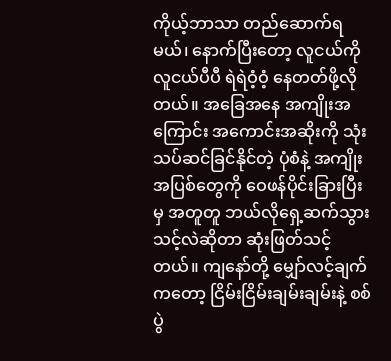ကိုယ့်ဘာသာ တည်ဆောက်ရမယ်၊ နောက်ပြီးတော့ လူငယ်ကို လူငယ်ပီပီ ရဲရဲဝံ့ဝံ့ နေတတ်ဖို့လိုတယ်။ အခြေအနေ အကျိုးအကြောင်း အကောင်းအဆိုးကို သုံးသပ်ဆင်ခြင်နိုင်တဲ့ ပုံစံနဲ့ အကျိုးအပြစ်တွေကို ဝေဖန်ပိုင်းခြားပြီးမှ အတူတူ ဘယ်လိုရှေ့ဆက်သွားသင့်လဲဆိုတာ ဆုံးဖြတ်သင့်တယ်။ ကျနော်တို့ မျှော်လင့်ချက်ကတော့ ငြိမ်းငြိမ်းချမ်းချမ်းနဲ့ စစ်ပွဲ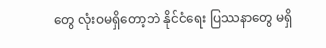တွေ လုံးဝမရှိတော့ဘဲ နိုင်ငံရေး ပြဿနာတွေ မရှိ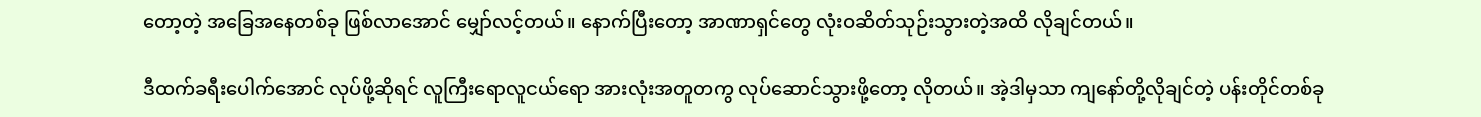တော့တဲ့ အခြေအနေတစ်ခု ဖြစ်လာအောင် မျှော်လင့်တယ်။ နောက်ပြီးတော့ အာဏာရှင်တွေ လုံးဝဆိတ်သုဉ်းသွားတဲ့အထိ လိုချင်တယ်။

ဒီထက်ခရီးပေါက်အောင် လုပ်ဖို့ဆိုရင် လူကြီးရောလူငယ်ရော အားလုံးအတူတကွ လုပ်ဆောင်သွားဖို့တော့ လိုတယ်။ အဲ့ဒါမှသာ ကျနော်တို့လိုချင်တဲ့ ပန်းတိုင်တစ်ခု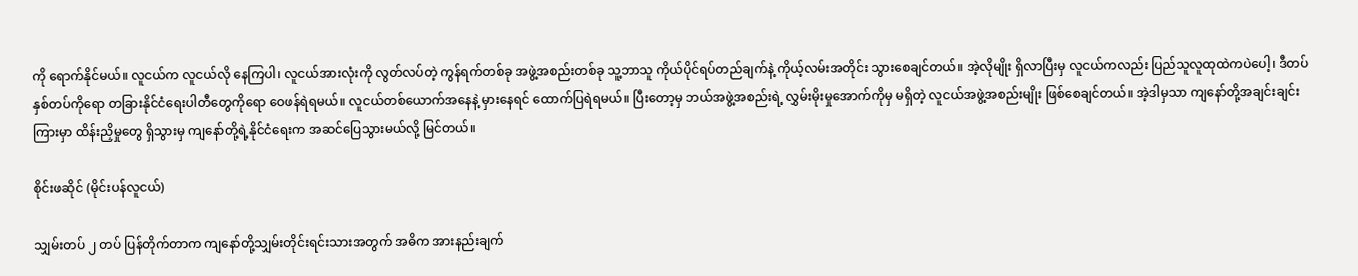ကို ရောက်နိုင်မယ်။ လူငယ်က လူငယ်လို နေကြပါ၊ လူငယ်အားလုံးကို လွတ်လပ်တဲ့ ကွန်ရက်တစ်ခု အဖွဲ့အစည်းတစ်ခု သူ့ဘာသူ ကိုယ်ပိုင်ရပ်တည်ချက်နဲ့ ကိုယ့်လမ်းအတိုင်း သွားစေချင်တယ်။ အဲ့လိုမျိုး ရှိလာပြီးမှ လူငယ်ကလည်း ပြည်သူလူထုထဲကပဲပေါ့၊ ဒီတပ်နှစ်တပ်ကိုရော တခြားနိုင်ငံရေးပါတီတွေကိုရော ဝေဖန်ရဲရမယ်။ လူငယ်တစ်ယောက်အနေနဲ့ မှားနေရင် ထောက်ပြရဲရမယ်။ ပြီးတော့မှ ဘယ်အဖွဲ့အစည်းရဲ့ လွှမ်းမိုးမှုအောက်ကိုမှ မရှိတဲ့ လူငယ်အဖွဲ့အစည်းမျိုး ဖြစ်စေချင်တယ်။ အဲ့ဒါမှသာ ကျနော်တို့အချင်းချင်းကြားမှာ ထိန်းညှိမှုတွေ ရှိသွားမှ ကျနော်တို့ရဲ့နိုင်ငံရေးက အဆင်ပြေသွားမယ်လို့ မြင်တယ်။

စိုင်းဖဆိုင် (မိုင်းပန်လူငယ်)

သျှမ်းတပ် ၂ တပ် ပြန်တိုက်တာက ကျနော်တို့သျှမ်းတိုင်းရင်းသားအတွက် အဓိက အားနည်းချက်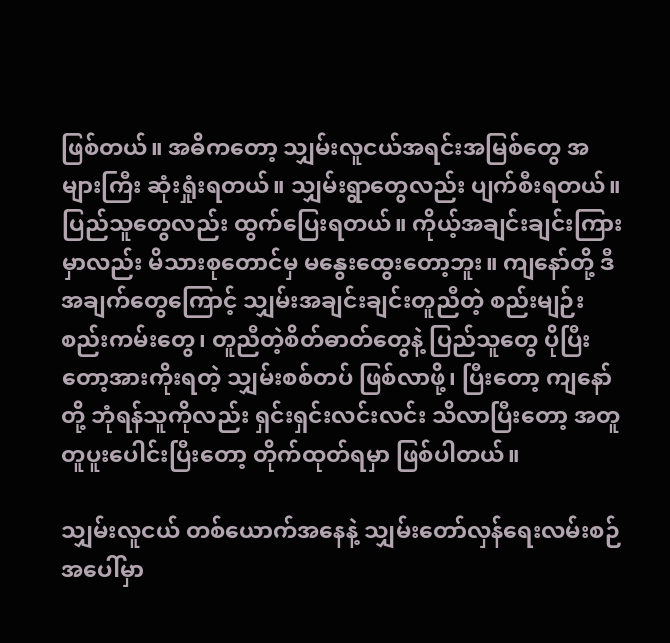ဖြစ်တယ်။ အဓိကတော့ သျှမ်းလူငယ်အရင်းအမြစ်တွေ အများကြီး ဆုံးရှုံးရတယ်။ သျှမ်းရွာတွေလည်း ပျက်စီးရတယ်။ ပြည်သူတွေလည်း ထွက်ပြေးရတယ်။ ကိုယ့်အချင်းချင်းကြားမှာလည်း မိသားစုတောင်မှ မနွေးထွေးတော့ဘူး။ ကျနော်တို့ ဒီအချက်တွေကြောင့် သျှမ်းအချင်းချင်းတူညီတဲ့ စည်းမျဉ်းစည်းကမ်းတွေ၊ တူညီတဲ့စိတ်ဓာတ်တွေနဲ့ ပြည်သူတွေ ပိုပြီးတော့အားကိုးရတဲ့ သျှမ်းစစ်တပ် ဖြစ်လာဖို့၊ ပြီးတော့ ကျနော်တို့ ဘုံရန်သူကိုလည်း ရှင်းရှင်းလင်းလင်း သိလာပြီးတော့ အတူတူပူးပေါင်းပြီးတော့ တိုက်ထုတ်ရမှာ ဖြစ်ပါတယ်။

သျှမ်းလူငယ် တစ်ယောက်အနေနဲ့ သျှမ်းတော်လှန်ရေးလမ်းစဉ်အပေါ်မှာ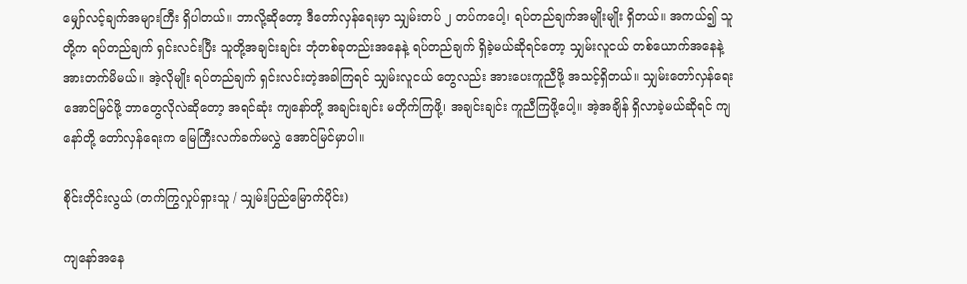မျှော်လင့်ချက်အများကြီး ရှိပါတယ်။ ဘာလို့ဆိုတော့ ဒီတော်လှန်ရေးမှာ သျှမ်းတပ် ၂ တပ်ကပေါ့၊ ရပ်တည်ချက်အမျိုးမျိုး ရှိတယ်။ အကယ်၍ သူတို့က ရပ်တည်ချက် ရှင်းလင်းပြီး သူတို့အချင်းချင်း ဘုံတစ်ခုတည်းအနေနဲ့ ရပ်တည်ချက် ရှိခဲ့မယ်ဆိုရင်တော့ သျှမ်းလူငယ် တစ်ယောက်အနေနဲ့ အားတက်မိမယ်။ အဲ့လိုမျိုး ရပ်တည်ချက် ရှင်းလင်းတဲ့အခါကြရင် သျှမ်းလူငယ် တွေလည်း အားပေးကူညီဖို့ အသင့်ရှိတယ်။ သျှမ်းတော်လှန်ရေး အောင်မြင်ဖို့ ဘာတွေလိုလဲဆိုတော့ အရင်ဆုံး ကျနော်တို့ အချင်းချင်း မတိုက်ကြဖို့၊ အချင်းချင်း ကူညီကြဖို့ပေါ့။ အဲ့အချိန် ရှိလာခဲ့မယ်ဆိုရင် ကျနော်တို့ တော်လှန်ရေးက မြေကြီးလက်ခက်မလွှဲ အောင်မြင်မှာပါ။

စိုင်းတိုင်းလွယ် (တက်ကြွလှုပ်ရှားသူ / သျှမ်းပြည်မြောက်ပိုင်း)

ကျနော်အနေ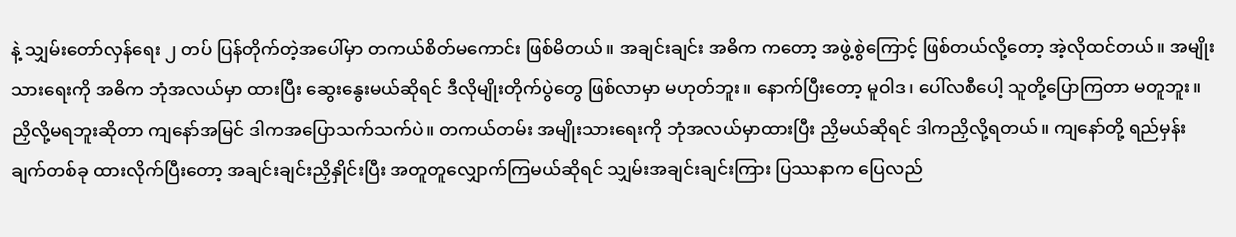နဲ့ သျှမ်းတော်လှန်ရေး ၂ တပ် ပြန်တိုက်တဲ့အပေါ်မှာ တကယ်စိတ်မကောင်း ဖြစ်မိတယ်။ အချင်းချင်း အဓိက ကတော့ အဖွဲ့စွဲကြောင့် ဖြစ်တယ်လို့တော့ အဲ့လိုထင်တယ်။ အမျိုးသားရေးကို အဓိက ဘုံအလယ်မှာ ထားပြီး ဆွေးနွေးမယ်ဆိုရင် ဒီလိုမျိုးတိုက်ပွဲတွေ ဖြစ်လာမှာ မဟုတ်ဘူး။ နောက်ပြီးတော့ မူဝါဒ၊ ပေါ်လစီပေါ့ သူတို့ပြောကြတာ မတူဘူး။ ညှိလို့မရဘူးဆိုတာ ကျနော်အမြင် ဒါကအပြောသက်သက်ပဲ။ တကယ်တမ်း အမျိုးသားရေးကို ဘုံအလယ်မှာထားပြီး ညှိမယ်ဆိုရင် ဒါကညှိလို့ရတယ်။ ကျနော်တို့ ရည်မှန်းချက်တစ်ခု ထားလိုက်ပြီးတော့ အချင်းချင်းညှိနှိုင်းပြီး အတူတူလျှောက်ကြမယ်ဆိုရင် သျှမ်းအချင်းချင်းကြား ပြဿနာက ပြေလည်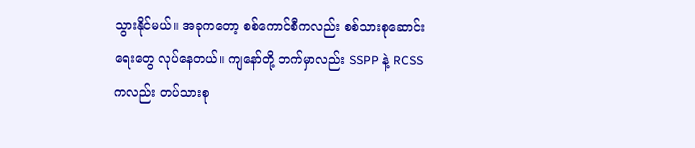သွားနိုင်မယ်။ အခုကတော့ စစ်ကောင်စီကလည်း စစ်သားစုဆောင်းရေးတွေ လုပ်နေတယ်။ ကျနော်တို့ ဘက်မှာလည်း SSPP နဲ့ RCSS ကလည်း တပ်သားစု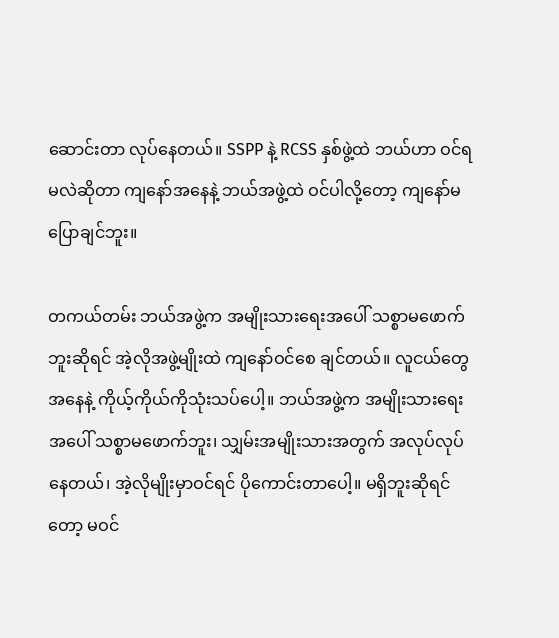ဆောင်းတာ လုပ်နေတယ်။ SSPP နဲ့ RCSS နှစ်ဖွဲ့ထဲ ဘယ်ဟာ ဝင်ရမလဲဆိုတာ ကျနော်အနေနဲ့ ဘယ်အဖွဲ့ထဲ ဝင်ပါလို့တော့ ကျနော်မပြောချင်ဘူး။

တကယ်တမ်း ဘယ်အဖွဲ့က အမျိုးသားရေးအပေါ် သစ္စာမဖောက်ဘူးဆိုရင် အဲ့လိုအဖွဲ့မျိုးထဲ ကျနော်ဝင်စေ ချင်တယ်။ လူငယ်တွေအနေနဲ့ ကိုယ့်ကိုယ်ကိုသုံးသပ်ပေါ့။ ဘယ်အဖွဲ့က အမျိုးသားရေးအပေါ် သစ္စာမဖောက်ဘူး၊ သျှမ်းအမျိုးသားအတွက် အလုပ်လုပ်နေတယ်၊ အဲ့လိုမျိုးမှာဝင်ရင် ပိုကောင်းတာပေါ့။ မရှိဘူးဆိုရင်တော့ မဝင်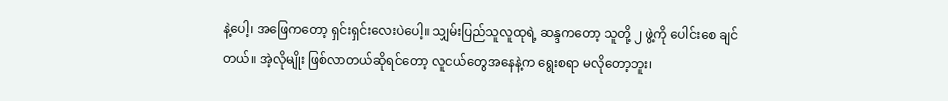နဲ့ပေါ့၊ အဖြေကတော့ ရှင်းရှင်းလေးပဲပေါ့။ သျှမ်းပြည်သူလူထုရဲ့ ဆန္ဒကတော့ သူတို့ ၂ ဖွဲ့ကို ပေါင်းစေ ချင်တယ်။ အဲ့လိုမျိုး ဖြစ်လာတယ်ဆိုရင်တော့ လူငယ်တွေအနေနဲ့က ရွေးစရာ မလိုတော့ဘူး၊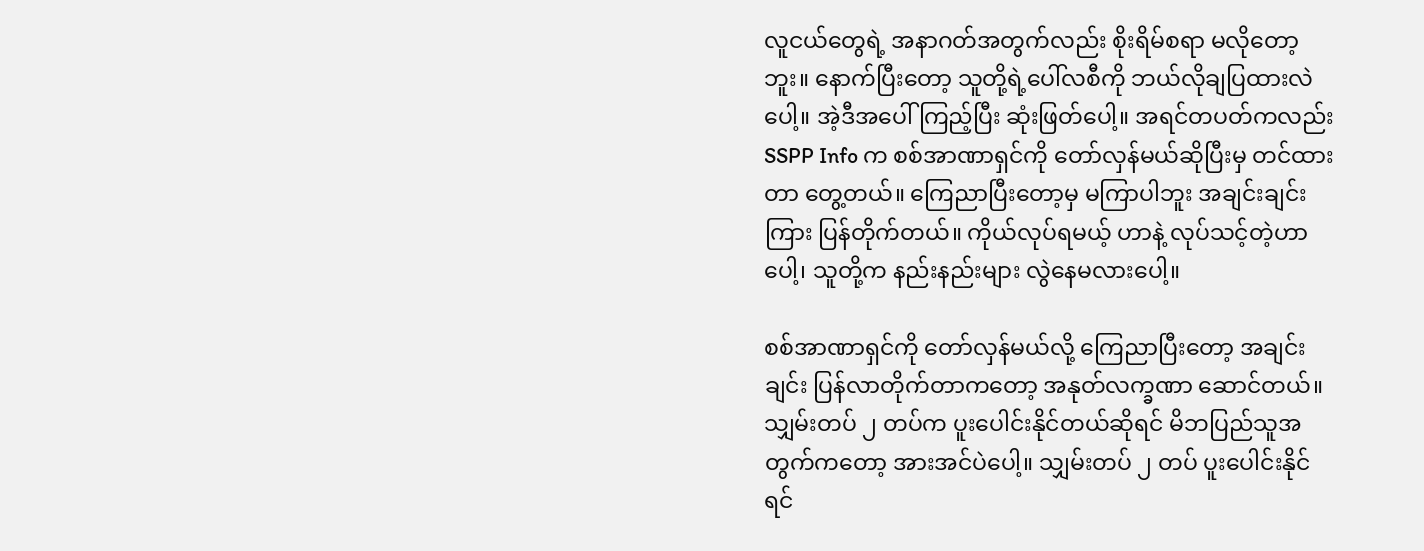လူငယ်တွေရဲ့ အနာဂတ်အတွက်လည်း စိုးရိမ်စရာ မလိုတော့ဘူး။ နောက်ပြီးတော့ သူတို့ရဲ့ပေါ်လစီကို ဘယ်လိုချပြထားလဲပေါ့။ အဲ့ဒီအပေါ်ကြည့်ပြီး ဆုံးဖြတ်ပေါ့။ အရင်တပတ်ကလည်း SSPP Info က စစ်အာဏာရှင်ကို တော်လှန်မယ်ဆိုပြီးမှ တင်ထားတာ တွေ့တယ်။ ကြေညာပြီးတော့မှ မကြာပါဘူး အချင်းချင်းကြား ပြန်တိုက်တယ်။ ကိုယ်လုပ်ရမယ့် ဟာနဲ့ လုပ်သင့်တဲ့ဟာပေါ့၊ သူတို့က နည်းနည်းများ လွဲနေမလားပေါ့။

စစ်အာဏာရှင်ကို တော်လှန်မယ်လို့ ကြေညာပြီးတော့ အချင်းချင်း ပြန်လာတိုက်တာကတော့ အနုတ်လက္ခဏာ ဆောင်တယ်။ သျှမ်းတပ် ၂ တပ်က ပူးပေါင်းနိုင်တယ်ဆိုရင် မိဘပြည်သူအတွက်ကတော့ အားအင်ပဲပေါ့။ သျှမ်းတပ် ၂ တပ် ပူးပေါင်းနိုင်ရင်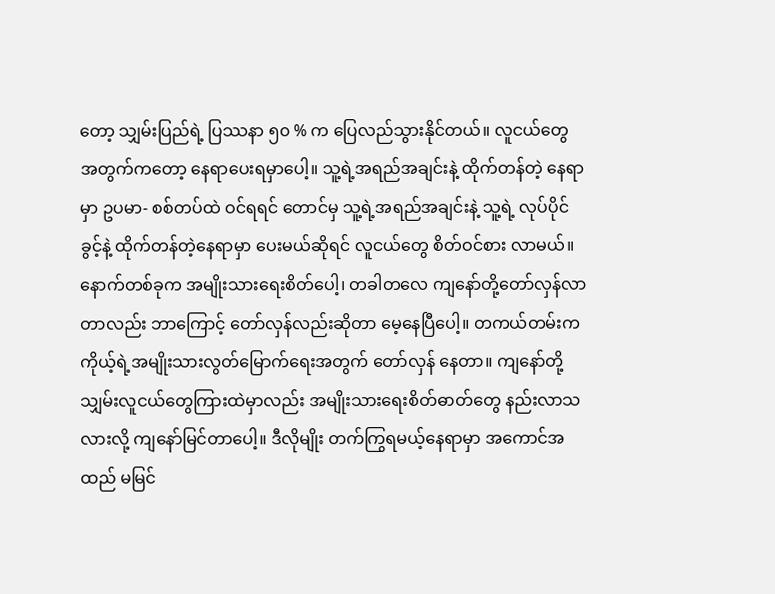တော့ သျှမ်းပြည်ရဲ့ ပြဿနာ ၅၀ % က ပြေလည်သွားနိုင်တယ်။ လူငယ်တွေ အတွက်ကတော့ နေရာပေးရမှာပေါ့။ သူ့ရဲ့အရည်အချင်းနဲ့ ထိုက်တန်တဲ့ နေရာမှာ ဥပမာ- စစ်တပ်ထဲ ဝင်ရရင် တောင်မှ သူ့ရဲ့အရည်အချင်းနဲ့ သူ့ရဲ့ လုပ်ပိုင်ခွင့်နဲ့ ထိုက်တန်တဲ့နေရာမှာ ပေးမယ်ဆိုရင် လူငယ်တွေ စိတ်ဝင်စား လာမယ်။ နောက်တစ်ခုက အမျိုးသားရေးစိတ်ပေါ့၊ တခါတလေ ကျနော်တို့တော်လှန်လာတာလည်း ဘာကြောင့် တော်လှန်လည်းဆိုတာ မေ့နေပြီပေါ့။ တကယ်တမ်းက ကိုယ့်ရဲ့အမျိုးသားလွတ်မြောက်ရေးအတွက် တော်လှန် နေတာ။ ကျနော်တို့ သျှမ်းလူငယ်တွေကြားထဲမှာလည်း အမျိုးသားရေးစိတ်ဓာတ်တွေ နည်းလာသလားလို့ ကျနော်မြင်တာပေါ့။ ဒီလိုမျိုး တက်ကြွရမယ့်နေရာမှာ အကောင်အထည် မမြင်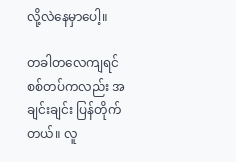လို့လဲနေမှာပေါ့။

တခါတလေကျရင် စစ်တပ်ကလည်း အချင်းချင်း ပြန်တိုက်တယ်။ လူ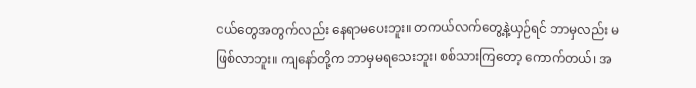ငယ်တွေအတွက်လည်း နေရာမပေးဘူး။ တကယ်လက်တွေ့နဲ့ယှဉ်ရင် ဘာမှလည်း မဖြစ်လာဘူး။ ကျနော်တို့က ဘာမှမရသေးဘူး၊ စစ်သားကြတော့ ကောက်တယ်၊ အ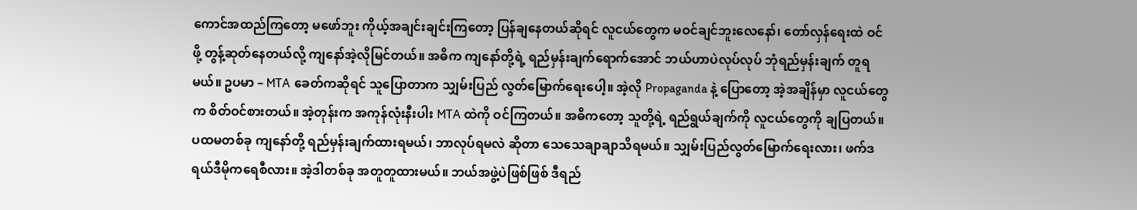ကောင်အထည်ကြတော့ မဖော်ဘူး ကိုယ့်အချင်းချင်းကြတော့ ပြန်ချနေတယ်ဆိုရင် လူငယ်တွေက မဝင်ချင်ဘူးလေနော်၊ တော်လှန်ရေးထဲ ဝင်ဖို့ တွန့်ဆုတ်နေတယ်လို့ ကျနော်အဲ့လိုမြင်တယ်။ အဓိက ကျနော်တို့ရဲ့ ရည်မှန်းချက်ရောက်အောင် ဘယ်ဟာပဲလုပ်လုပ် ဘုံရည်မှန်းချက် တူရမယ်။ ဥပမာ – MTA ခေတ်ကဆိုရင် သူပြောတာက သျှမ်းပြည် လွတ်မြောက်ရေးပေါ့။ အဲ့လို Propaganda နဲ့ ပြောတော့ အဲ့အချိန်မှာ လူငယ်တွေက စိတ်ဝင်စားတယ်။ အဲ့တုန်းက အကုန်လုံးနီးပါး MTA ထဲကို ဝင်ကြတယ်။ အဓိကတော့ သူတို့ရဲ့ ရည်ရွယ်ချက်ကို လူငယ်တွေကို ချပြတယ်။ ပထမတစ်ခု ကျနော်တို့ ရည်မှန်းချက်ထားရမယ်၊ ဘာလုပ်ရမလဲ ဆိုတာ သေသေချာချာသိရမယ်။ သျှမ်းပြည်လွတ်မြောက်ရေးလား၊ ဖက်ဒရယ်ဒီမိုကရေစီလား။ အဲ့ဒါတစ်ခု အတူတူထားမယ်။ ဘယ်အဖွဲ့ပဲဖြစ်ဖြစ် ဒီရည်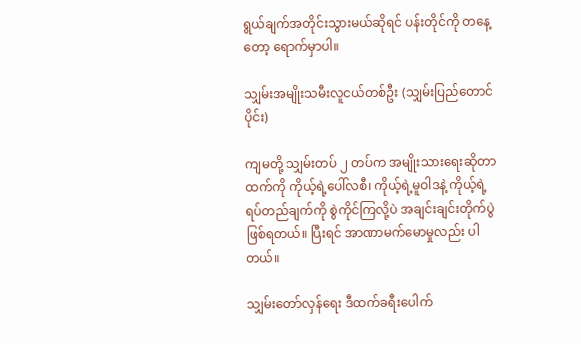ရွယ်ချက်အတိုင်းသွားမယ်ဆိုရင် ပန်းတိုင်ကို တနေ့တော့ ရောက်မှာပါ။

သျှမ်းအမျိုးသမီးလူငယ်တစ်ဦး (သျှမ်းပြည်တောင်ပိုင်း)

ကျမတို့ သျှမ်းတပ် ၂ တပ်က အမျိုးသားရေးဆိုတာထက်ကို ကိုယ့်ရဲ့ပေါ်လစီ၊ ကိုယ့်ရဲ့မူဝါဒနဲ့ ကိုယ့်ရဲ့ ရပ်တည်ချက်ကို စွဲကိုင်ကြလို့ပဲ အချင်းချင်းတိုက်ပွဲဖြစ်ရတယ်။ ပြီးရင် အာဏာမက်မောမှုလည်း ပါတယ်။

သျှမ်းတော်လှန်ရေး ဒီထက်ခရီးပေါက်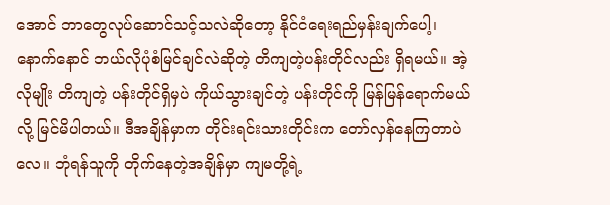အောင် ဘာတွေလုပ်ဆောင်သင့်သလဲဆိုတော့ နိုင်ငံရေးရည်မှန်းချက်ပေါ့၊ နောက်နောင် ဘယ်လိုပုံစံမြင်ချင်လဲဆိုတဲ့ တိကျတဲ့ပန်းတိုင်လည်း ရှိရမယ်။ အဲ့လိုမျိုး တိကျတဲ့ ပန်းတိုင်ရှိမှပဲ ကိုယ်သွားချင်တဲ့ ပန်းတိုင်ကို မြန်မြန်ရောက်မယ်လို့ မြင်မိပါတယ်။ ဒီအချိန်မှာက တိုင်းရင်းသားတိုင်းက တော်လှန်နေကြတာပဲလေ။ ဘုံရန်သူကို တိုက်နေတဲ့အချိန်မှာ ကျမတို့ရဲ့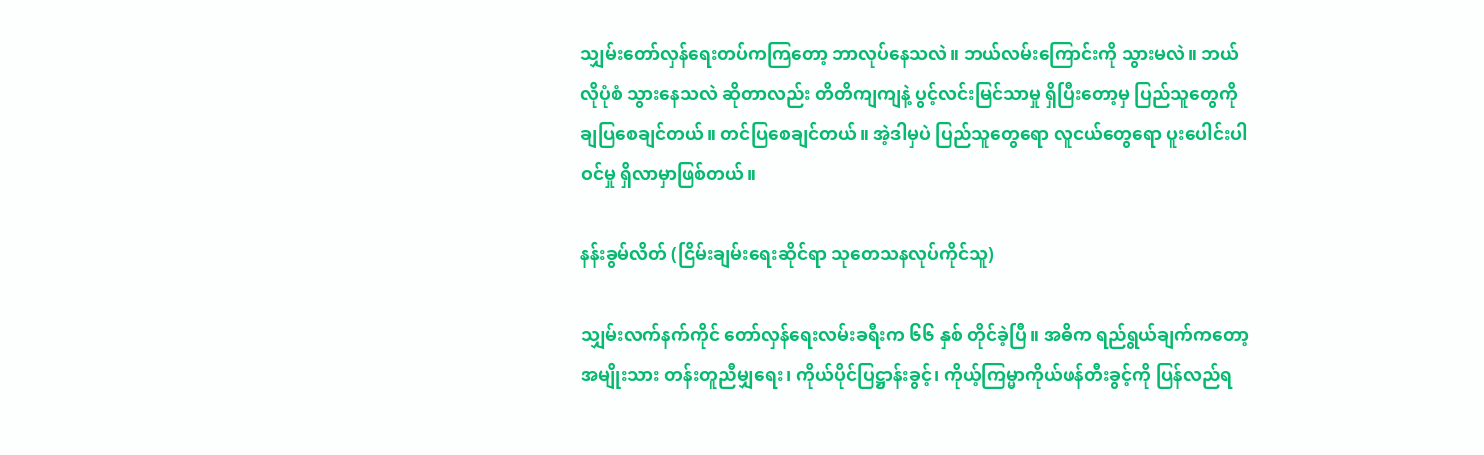သျှမ်းတော်လှန်ရေးတပ်ကကြတော့ ဘာလုပ်နေသလဲ။ ဘယ်လမ်းကြောင်းကို သွားမလဲ။ ဘယ်လိုပုံစံ သွားနေသလဲ ဆိုတာလည်း တိတိကျကျနဲ့ ပွင့်လင်းမြင်သာမှု ရှိပြီးတော့မှ ပြည်သူတွေကို ချပြစေချင်တယ်။ တင်ပြစေချင်တယ်။ အဲ့ဒါမှပဲ ပြည်သူတွေရော လူငယ်တွေရော ပူးပေါင်းပါဝင်မှု ရှိလာမှာဖြစ်တယ်။

နန်းခွမ်လိတ် (ငြိမ်းချမ်းရေးဆိုင်ရာ သုတေသနလုပ်ကိုင်သူ)

သျှမ်းလက်နက်ကိုင် တော်လှန်ရေးလမ်းခရီးက ၆၆ နှစ် တိုင်ခဲ့ပြီ။ အဓိက ရည်ရွယ်ချက်ကတော့ အမျိုးသား တန်းတူညီမျှရေး၊ ကိုယ်ပိုင်ပြဋ္ဌာန်းခွင့်၊ ကိုယ့်ကြမ္မာကိုယ်ဖန်တီးခွင့်ကို ပြန်လည်ရ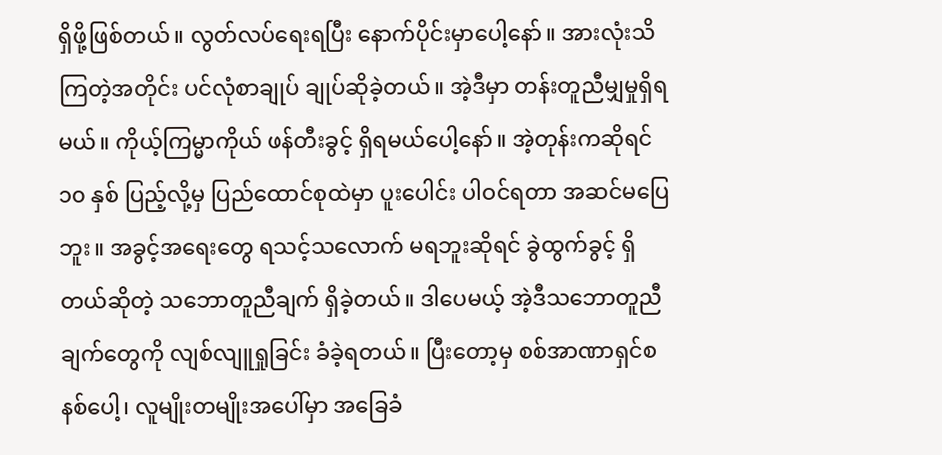ရှိဖို့ဖြစ်တယ်။ လွတ်လပ်ရေးရပြီး နောက်ပိုင်းမှာပေါ့နော်။ အားလုံးသိကြတဲ့အတိုင်း ပင်လုံစာချုပ် ချုပ်ဆိုခဲ့တယ်။ အဲ့ဒီမှာ တန်းတူညီမျှမှုရှိရမယ်။ ကိုယ့်ကြမ္မာကိုယ် ဖန်တီးခွင့် ရှိရမယ်ပေါ့နော်။ အဲ့တုန်းကဆိုရင် ၁၀ နှစ် ပြည့်လို့မှ ပြည်ထောင်စုထဲမှာ ပူးပေါင်း ပါဝင်ရတာ အဆင်မပြေဘူး။ အခွင့်အရေးတွေ ရသင့်သလောက် မရဘူးဆိုရင် ခွဲထွက်ခွင့် ရှိတယ်ဆိုတဲ့ သဘောတူညီချက် ရှိခဲ့တယ်။ ဒါပေမယ့် အဲ့ဒီသဘောတူညီချက်တွေကို လျစ်လျူရှုခြင်း ခံခဲ့ရတယ်။ ပြီးတော့မှ စစ်အာဏာရှင်စနစ်ပေါ့၊ လူမျိုးတမျိုးအပေါ်မှာ အခြေခံ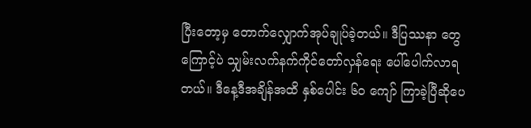ပြီးတော့မှ တောက်လျှောက်အုပ်ချုပ်ခဲ့တယ်။ ဒီပြဿနာ တွေကြောင့်ပဲ သျှမ်းလက်နက်ကိုင်တော်လှန်ရေး ပေါ်ပေါက်လာရတယ်။ ဒီနေ့ဒီအချိန်အထိ နှစ်ပေါင်း ၆၀ ကျော် ကြာခဲ့ပြီဆိုပေ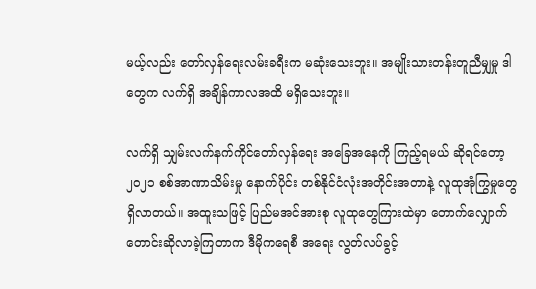မယ့်လည်း တော်လှန်ရေးလမ်းခရီးက မဆုံးသေးဘူး။ အမျိုးသားတန်းတူညီမျှမှု ဒါတွေက လက်ရှိ အချိန်ကာလအထိ မရှိသေးဘူး။

လက်ရှိ သျှမ်းလက်နက်ကိုင်တော်လှန်ရေး အခြေအနေကို ကြည့်ရမယ် ဆိုရင်တော့ ၂၀၂၁ စစ်အာဏာသိမ်းမှု နောက်ပိုင်း တစ်နိုင်ငံလုံးအတိုင်းအတာနဲ့ လူထုအုံကြွမှုတွေ ရှိလာတယ်။ အထူးသဖြင့် ပြည်မအင်အားစု လူထုတွေကြားထဲမှာ တောက်လျှောက်တောင်းဆိုလာခဲ့ကြတာက ဒီမိုကရေစီ အရေး လွတ်လပ်ခွင့်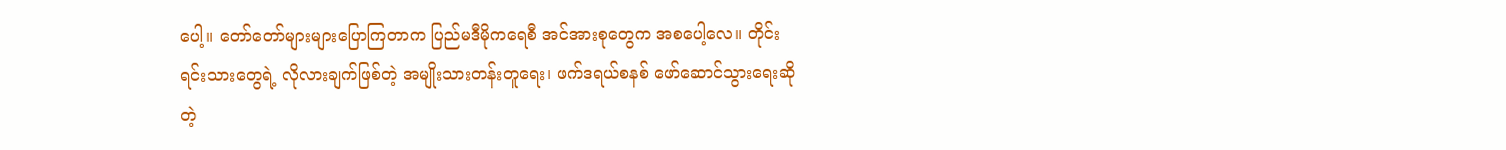ပေါ့။ တော်တော်များများပြောကြတာက ပြည်မဒီမိုကရေစီ အင်အားစုတွေက အစပေါ့လေ။ တိုင်းရင်းသားတွေရဲ့ လိုလားချက်ဖြစ်တဲ့ အမျိုးသားတန်းတူရေး၊ ဖက်ဒရယ်စနစ် ဖော်ဆောင်သွားရေးဆိုတဲ့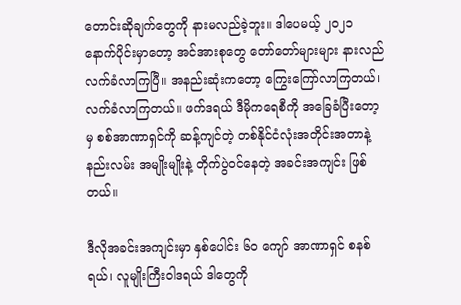တောင်းဆိုချက်တွေကို နားမလည်ခဲ့ဘူး။ ဒါပေမယ့် ၂၀၂၁ နောက်ပိုင်းမှာတော့ အင်အားစုတွေ တော်တော်များများ နားလည် လက်ခံလာကြပြီ။ အနည်းဆုံးကတော့ ကြွေးကြော်လာကြတယ်၊ လက်ခံလာကြတယ်။ ဖက်ဒရယ် ဒီမိုကရေစီကို အခြေခံပြီးတော့မှ စစ်အာဏာရှင်ကို ဆန့်ကျင်တဲ့ တစ်နိုင်ငံလုံးအတိုင်းအတာနဲ့ နည်းလမ်း အမျိုးမျိုးနဲ့ တိုက်ပွဲဝင်နေတဲ့ အခင်းအကျင်း ဖြစ်တယ်။

ဒီလိုအခင်းအကျင်းမှာ နှစ်ပေါင်း ၆၀ ကျော် အာဏာရှင် စနစ်ရယ်၊ လူမျိုးကြီးဝါဒရယ် ဒါတွေကို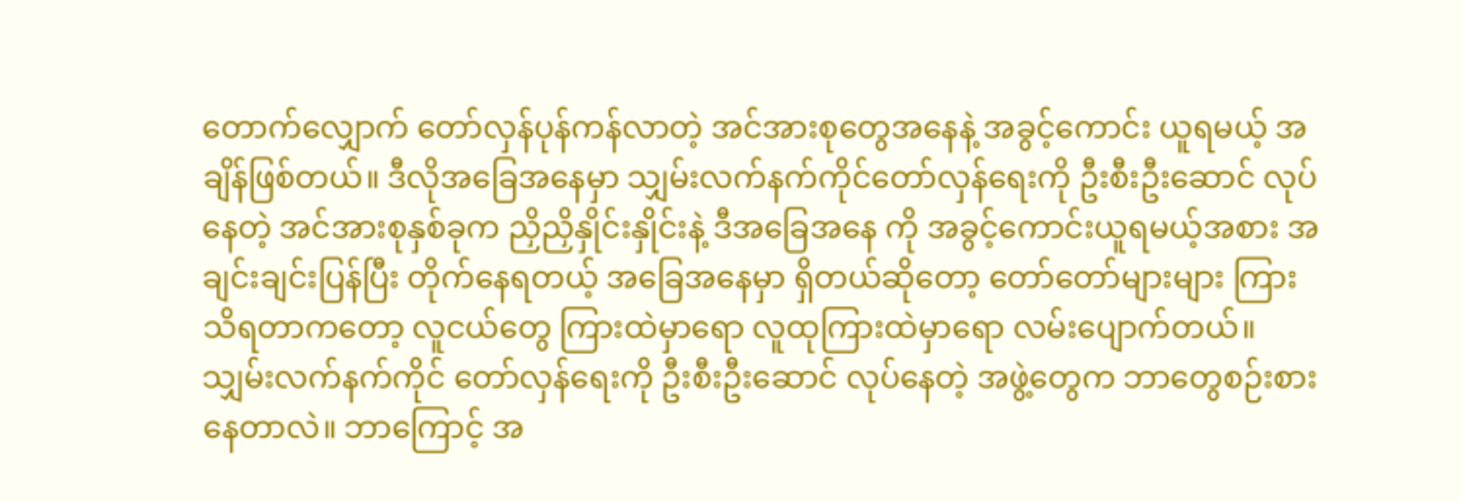တောက်လျှောက် တော်လှန်ပုန်ကန်လာတဲ့ အင်အားစုတွေအနေနဲ့ အခွင့်ကောင်း ယူရမယ့် အချိန်ဖြစ်တယ်။ ဒီလိုအခြေအနေမှာ သျှမ်းလက်နက်ကိုင်တော်လှန်ရေးကို ဦးစီးဦးဆောင် လုပ်နေတဲ့ အင်အားစုနှစ်ခုက ညှိညှိနှိုင်းနှိုင်းနဲ့ ဒီအခြေအနေ ကို အခွင့်ကောင်းယူရမယ့်အစား အချင်းချင်းပြန်ပြီး တိုက်နေရတယ့် အခြေအနေမှာ ရှိတယ်ဆိုတော့ တော်တော်များများ ကြားသိရတာကတော့ လူငယ်တွေ ကြားထဲမှာရော လူထုကြားထဲမှာရော လမ်းပျောက်တယ်။ သျှမ်းလက်နက်ကိုင် တော်လှန်ရေးကို ဦးစီးဦးဆောင် လုပ်နေတဲ့ အဖွဲ့တွေက ဘာတွေစဉ်းစားနေတာလဲ။ ဘာကြောင့် အ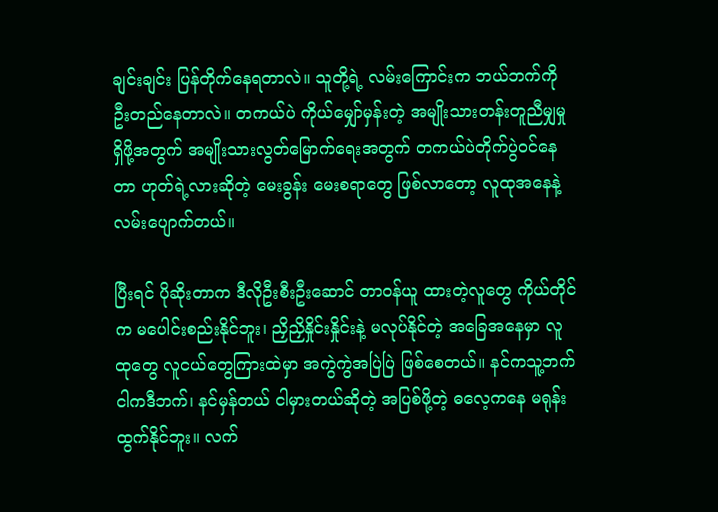ချင်းချင်း ပြန်တိုက်နေရတာလဲ။ သူတို့ရဲ့ လမ်းကြောင်းက ဘယ်ဘက်ကို ဦးတည်နေတာလဲ။ တကယ်ပဲ ကိုယ်မျှော်မှန်းတဲ့ အမျိုးသားတန်းတူညီမျှမှု ရှိဖို့အတွက် အမျိုးသားလွတ်မြောက်ရေးအတွက် တကယ်ပဲတိုက်ပွဲဝင်နေတာ ဟုတ်ရဲ့လားဆိုတဲ့ မေးခွန်း မေးစရာတွေ ဖြစ်လာတော့ လူထုအနေနဲ့ လမ်းပျောက်တယ်။

ပြီးရင် ပိုဆိုးတာက ဒီလိုဦးစီးဦးဆောင် တာဝန်ယူ ထားတဲ့လူတွေ ကိုယ်တိုင်က မပေါင်းစည်းနိုင်ဘူး၊ ညှိညှိနှိုင်းနှိုင်းနဲ့ မလုပ်နိုင်တဲ့ အခြေအနေမှာ လူထုတွေ လူငယ်တွေကြားထဲမှာ အကွဲကွဲအပြဲပြဲ ဖြစ်စေတယ်။ နင်ကသူ့ဘက် ငါကဒီဘက်၊ နင်မှန်တယ် ငါမှားတယ်ဆိုတဲ့ အပြစ်ဖို့တဲ့ ဓလေ့ကနေ မရုန်းထွက်နိုင်ဘူး။ လက်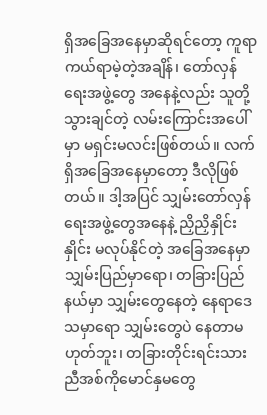ရှိအခြေအနေမှာဆိုရင်တော့ ကူရာကယ်ရာမဲ့တဲ့အချိန်၊ တော်လှန်ရေးအဖွဲ့တွေ အနေနဲ့လည်း သူတို့သွားချင်တဲ့ လမ်းကြောင်းအပေါ်မှာ မရှင်းမလင်းဖြစ်တယ်။ လက်ရှိအခြေအနေမှာတော့ ဒီလိုဖြစ်တယ်။ ဒါ့အပြင် သျှမ်းတော်လှန်ရေးအဖွဲ့တွေအနေနဲ့ ညှိညှိနှိုင်းနှိုင်း မလုပ်နိုင်တဲ့ အခြေအနေမှာ သျှမ်းပြည်မှာရော၊ တခြားပြည်နယ်မှာ သျှမ်းတွေနေတဲ့ နေရာဒေသမှာရော သျှမ်းတွေပဲ နေတာမဟုတ်ဘူး၊ တခြားတိုင်းရင်းသား ညီအစ်ကိုမောင်နှမတွေ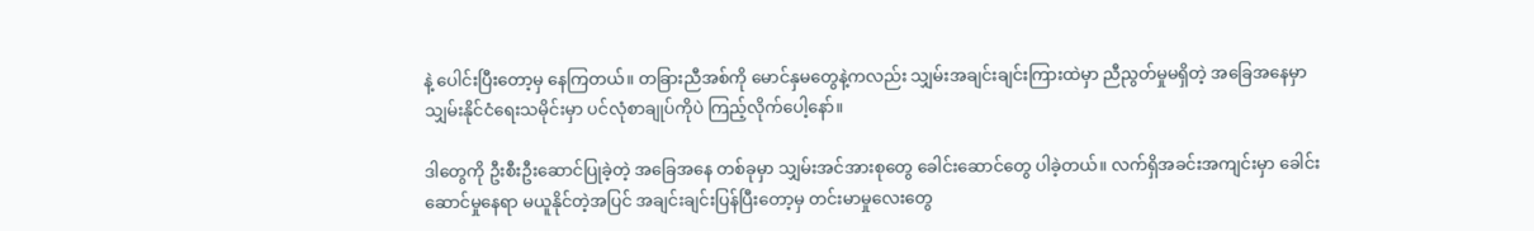နဲ့ ပေါင်းပြီးတော့မှ နေကြတယ်။ တခြားညီအစ်ကို မောင်နှမတွေနဲ့ကလည်း သျှမ်းအချင်းချင်းကြားထဲမှာ ညီညွတ်မှုမရှိတဲ့ အခြေအနေမှာ သျှမ်းနိုင်ငံရေးသမိုင်းမှာ ပင်လုံစာချုပ်ကိုပဲ ကြည့်လိုက်ပေါ့နော်။

ဒါတွေကို ဦးစီးဦးဆောင်ပြုခဲ့တဲ့ အခြေအနေ တစ်ခုမှာ သျှမ်းအင်အားစုတွေ ခေါင်းဆောင်တွေ ပါခဲ့တယ်။ လက်ရှိအခင်းအကျင်းမှာ ခေါင်းဆောင်မှုနေရာ မယူနိုင်တဲ့အပြင် အချင်းချင်းပြန်ပြီးတော့မှ တင်းမာမှုလေးတွေ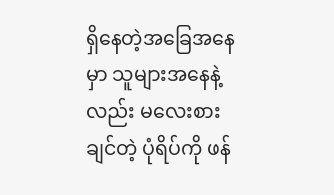ရှိနေတဲ့အခြေအနေမှာ သူများအနေနဲ့လည်း မလေးစားချင်တဲ့ ပုံရိပ်ကို ဖန်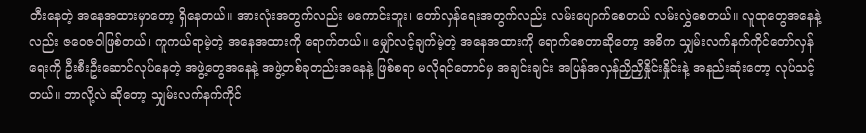တီးနေတဲ့ အနေအထားမှာတော့ ရှိနေတယ်။ အားလုံးအတွက်လည်း မကောင်းဘူး၊ တော်လှန်ရေးအတွက်လည်း လမ်းပျောက်စေတယ် လမ်းလွှဲစေတယ်။ လူထုတွေအနေနဲ့လည်း ဇဝေဇဝါဖြစ်တယ်၊ ကူကယ်ရာမဲ့တဲ့ အနေအထားကို ရောက်တယ်။ မျှော်လင့်ချက်မဲ့တဲ့ အနေအထားကို ရောက်စေတာဆိုတော့ အဓိက သျှမ်းလက်နက်ကိုင်တော်လှန်ရေးကို ဦးစီးဦးဆောင်လုပ်နေတဲ့ အဖွဲ့တွေအနေနဲ့ အဖွဲ့တစ်ခုတည်းအနေနဲ့ ဖြစ်စရာ မလိုရင်တောင်မှ အချင်းချင်း အပြန်အလှန်ညှိညှိနှိုင်းနှိုင်းနဲ့ အနည်းဆုံးတော့ လုပ်သင့်တယ်။ ဘာလို့လဲ ဆိုတော့ သျှမ်းလက်နက်ကိုင်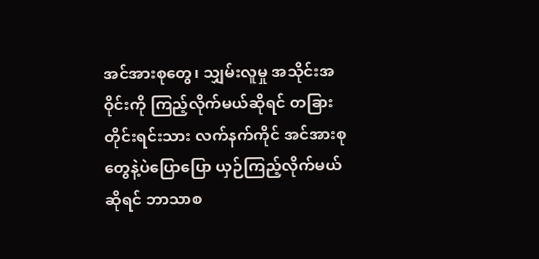အင်အားစုတွေ၊ သျှမ်းလူမှု အသိုင်းအဝိုင်းကို ကြည့်လိုက်မယ်ဆိုရင် တခြားတိုင်းရင်းသား လက်နက်ကိုင် အင်အားစုတွေနဲ့ပဲပြောပြော ယှဉ်ကြည့်လိုက်မယ်ဆိုရင် ဘာသာစ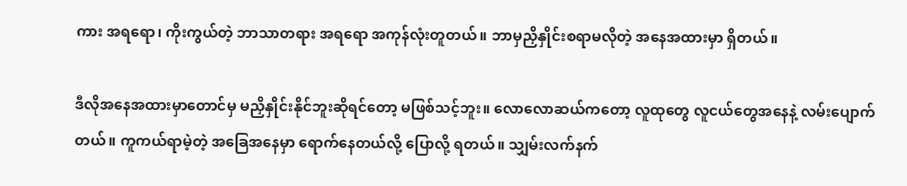ကား အရရော၊ ကိုးကွယ်တဲ့ ဘာသာတရား အရရော အကုန်လုံးတူတယ်။ ဘာမှညှိနှိုင်းစရာမလိုတဲ့ အနေအထားမှာ ရှိတယ်။

ဒီလိုအနေအထားမှာတောင်မှ မညှိနှိုင်းနိုင်ဘူးဆိုရင်တော့ မဖြစ်သင့်ဘူး။ လောလောဆယ်ကတော့ လူထုတွေ လူငယ်တွေအနေနဲ့ လမ်းပျောက်တယ်။ ကူကယ်ရာမဲ့တဲ့ အခြေအနေမှာ ရောက်နေတယ်လို့ ပြောလို့ ရတယ်။ သျှမ်းလက်နက်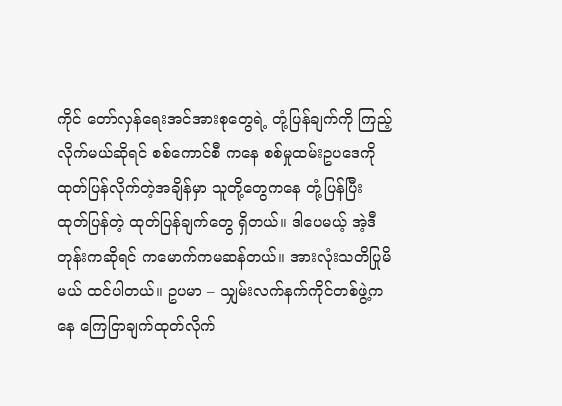ကိုင် တော်လှန်ရေးအင်အားစုတွေရဲ့ တုံ့ပြန်ချက်ကို ကြည့်လိုက်မယ်ဆိုရင် စစ်ကောင်စီ ကနေ စစ်မှုထမ်းဥပဒေကို ထုတ်ပြန်လိုက်တဲ့အချိန်မှာ သူတို့တွေကနေ တုံ့ပြန်ပြီး ထုတ်ပြန်တဲ့ ထုတ်ပြန်ချက်တွေ ရှိတယ်။ ဒါပေမယ့် အဲ့ဒီတုန်းကဆိုရင် ကမောက်ကမဆန်တယ်။ အားလုံးသတိပြုမိမယ် ထင်ပါတယ်။ ဥပမာ – သျှမ်းလက်နက်ကိုင်တစ်ဖွဲ့ကနေ ကြေငြာချက်ထုတ်လိုက်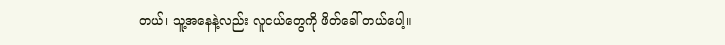တယ်၊ သူ့အနေနဲ့လည်း လူငယ်တွေကို ဖိတ်ခေါ် တယ်ပေါ့။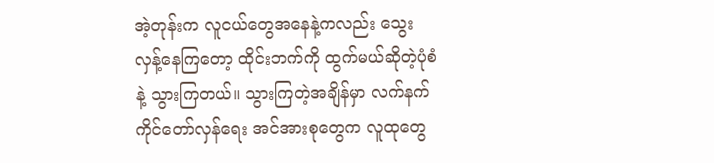အဲ့တုန်းက လူငယ်တွေအနေနဲ့ကလည်း သွေးလှန့်နေကြတော့ ထိုင်းဘက်ကို ထွက်မယ်ဆိုတဲ့ပုံစံနဲ့ သွားကြတယ်။ သွားကြတဲ့အချိန်မှာ လက်နက်ကိုင်တော်လှန်ရေး အင်အားစုတွေက လူထုတွေ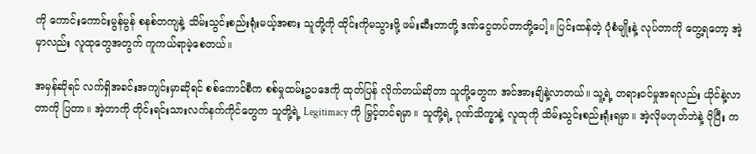ကို ကောင်းကောင်းမွန်မွန် စနစ်တကျနဲ့ သိမ်းသွင်းစည်းရုံးမယ့်အစား သူတို့ကို ထိုင်းကိုမသွားဖို့ ဖမ်းဆီးတာတို့ ဒဏ်ငွေတပ်တာတို့ပေါ့။ ပြင်းထန်တဲ့ ပုံစံမျိုးနဲ့ လုပ်တာကို တွေ့ရတော့ အဲ့မှာလည်း လူထုတွေအတွက် ကူကယ်ရာမဲ့စေတယ်။

အမှန်ဆိုရင် လက်ရှိအခင်းအကျင်းမှာဆိုရင် စစ်ကောင်စီက စစ်မှုထမ်းဥပဒေကို ထုတ်ပြန် လိုက်တယ်ဆိုတာ သူတို့တွေက အင်အားချိနဲ့လာတယ်။ သူ့ရဲ့ တရားဝင်မှုအရလည်း ယိုင်နဲ့လာတာကို ပြတာ။ အဲ့တာကို တိုင်းရင်းသားလက်နက်ကိုင်တွေက သူတို့ရဲ့ Legitimacy ကို မြှင့်တင်ရမှာ။ သူတို့ရဲ့ ဂုဏ်သိက္ခာနဲ့ လူထုကို သိမ်းသွင်းစည်းရုံးရမှာ။ အဲ့လိုမဟုတ်ဘဲနဲ့ ပိုပြီး က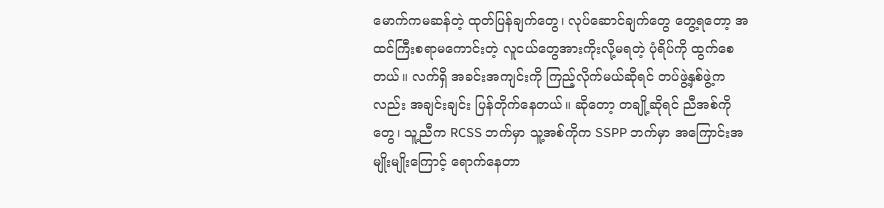မောက်ကမဆန်တဲ့ ထုတ်ပြန်ချက်တွေ၊ လုပ်ဆောင်ချက်တွေ တွေ့ရတော့ အထင်ကြီးစရာမကောင်းတဲ့ လူငယ်တွေအားကိုးလို့မရတဲ့ ပုံရိပ်ကို ထွက်စေတယ်။ လက်ရှိ အခင်းအကျင်းကို ကြည့်လိုက်မယ်ဆိုရင် တပ်ဖွဲ့နှစ်ဖွဲ့ကလည်း အချင်းချင်း ပြန်တိုက်နေတယ်။ ဆိုတော့ တချို့ဆိုရင် ညီအစ်ကိုတွေ၊ သူ့ညီက RCSS ဘက်မှာ သူ့အစ်ကိုက SSPP ဘက်မှာ အကြောင်းအမျိုးမျိုးကြောင့် ရောက်နေတာ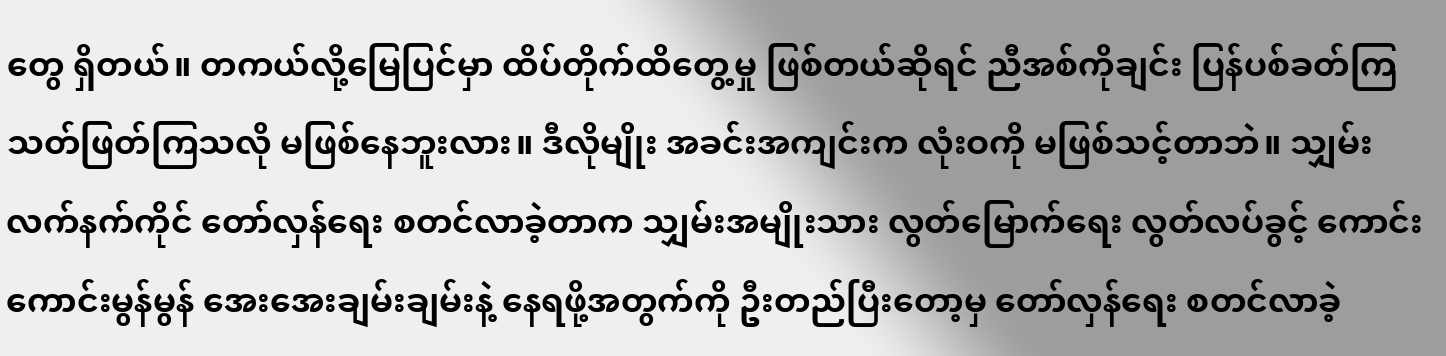တွေ ရှိတယ်။ တကယ်လို့မြေပြင်မှာ ထိပ်တိုက်ထိတွေ့မှု ဖြစ်တယ်ဆိုရင် ညီအစ်ကိုချင်း ပြန်ပစ်ခတ်ကြ သတ်ဖြတ်ကြသလို မဖြစ်နေဘူးလား။ ဒီလိုမျိုး အခင်းအကျင်းက လုံးဝကို မဖြစ်သင့်တာဘဲ။ သျှမ်းလက်နက်ကိုင် တော်လှန်ရေး စတင်လာခဲ့တာက သျှမ်းအမျိုးသား လွတ်မြောက်ရေး လွတ်လပ်ခွင့် ကောင်းကောင်းမွန်မွန် အေးအေးချမ်းချမ်းနဲ့ နေရဖို့အတွက်ကို ဦးတည်ပြီးတော့မှ တော်လှန်ရေး စတင်လာခဲ့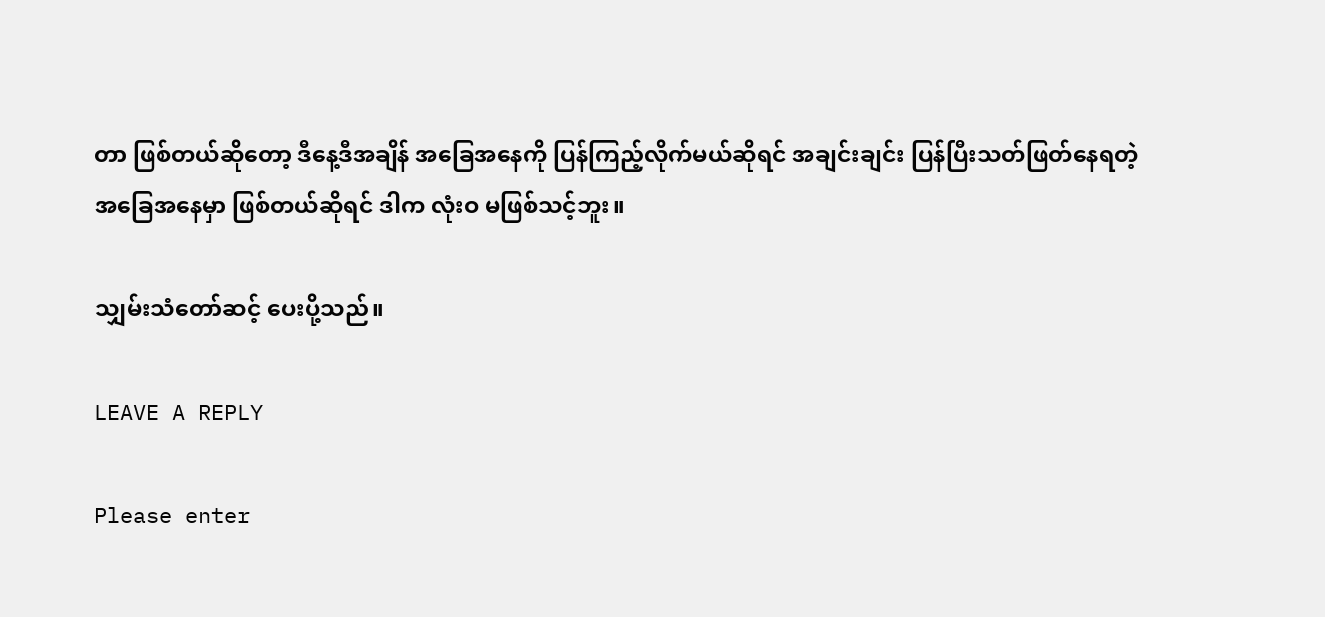တာ ဖြစ်တယ်ဆိုတော့ ဒီနေ့ဒီအချိန် အခြေအနေကို ပြန်ကြည့်လိုက်မယ်ဆိုရင် အချင်းချင်း ပြန်ပြီးသတ်ဖြတ်နေရတဲ့ အခြေအနေမှာ ဖြစ်တယ်ဆိုရင် ဒါက လုံးဝ မဖြစ်သင့်ဘူး။

သျှမ်းသံတော်ဆင့် ပေးပို့သည်။

LEAVE A REPLY

Please enter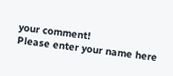your comment!
Please enter your name here